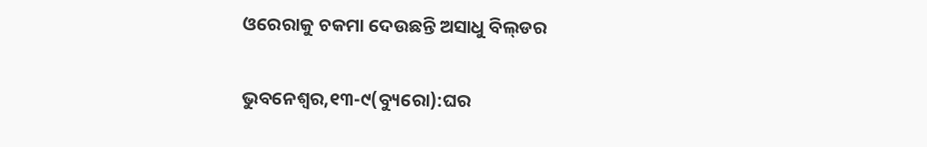ଓରେରାକୁ ଚକମା ଦେଉଛନ୍ତି ଅସାଧୁ ବିଲ୍‌ଡର

ଭୁବନେଶ୍ୱର,୧୩-୯(ବ୍ୟୁରୋ):ଘର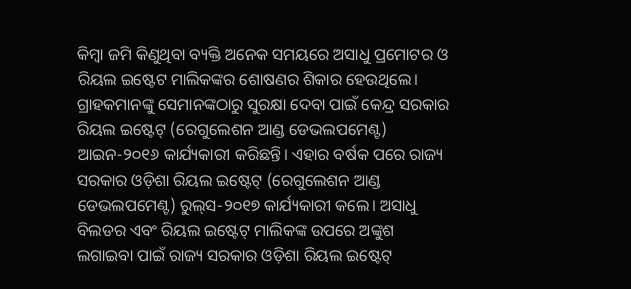କିମ୍ବା ଜମି କିଣୁଥିବା ବ୍ୟକ୍ତି ଅନେକ ସମୟରେ ଅସାଧୁ ପ୍ରମୋଟର ଓ ରିୟଲ ଇଷ୍ଟେଟ ମାଲିକଙ୍କର ଶୋଷଣର ଶିକାର ହେଉଥିଲେ। ଗ୍ରାହକମାନଙ୍କୁ ସେମାନଙ୍କଠାରୁ ସୁରକ୍ଷା ଦେବା ପାଇଁ କେନ୍ଦ୍ର ସରକାର ରିୟଲ ଇଷ୍ଟେଟ୍‌ (ରେଗୁଲେଶନ ଆଣ୍ଡ ଡେଭଲପମେଣ୍ଟ) ଆଇନ-୨୦୧୬ କାର୍ଯ୍ୟକାରୀ କରିଛନ୍ତି। ଏହାର ବର୍ଷକ ପରେ ରାଜ୍ୟ ସରକାର ଓଡ଼ିଶା ରିୟଲ ଇଷ୍ଟେଟ୍‌ (ରେଗୁଲେଶନ ଆଣ୍ଡ ଡେଭଲପମେଣ୍ଟ) ରୁଲ୍‌ସ-୨୦୧୭ କାର୍ଯ୍ୟକାରୀ କଲେ। ଅସାଧୁ ବିଲଡର ଏବଂ ରିୟଲ ଇଷ୍ଟେଟ୍‌ ମାଲିକଙ୍କ ଉପରେ ଅଙ୍କୁଶ ଲଗାଇବା ପାଇଁ ରାଜ୍ୟ ସରକାର ଓଡ଼ିଶା ରିୟଲ ଇଷ୍ଟେଟ୍‌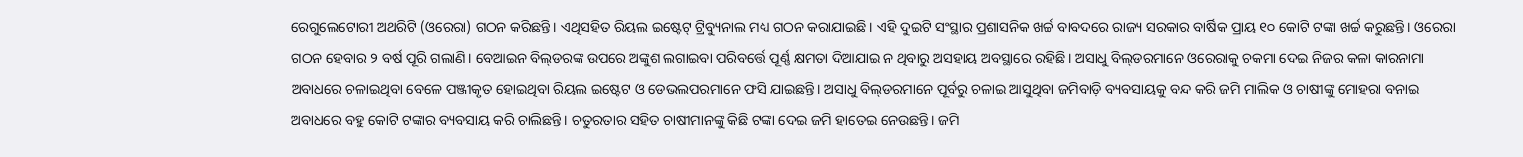ରେଗୁଲେଟୋରୀ ଅଥରିଟି (ଓରେରା) ଗଠନ କରିଛନ୍ତି। ଏଥିସହିତ ରିୟଲ ଇଷ୍ଟେଟ୍‌ ଟ୍ରିବ୍ୟୁନାଲ ମଧ୍ୟ ଗଠନ କରାଯାଇଛି। ଏହି ଦୁଇଟି ସଂସ୍ଥାର ପ୍ରଶାସନିକ ଖର୍ଚ୍ଚ ବାବଦରେ ରାଜ୍ୟ ସରକାର ବାର୍ଷିକ ପ୍ରାୟ ୧୦ କୋଟି ଟଙ୍କା ଖର୍ଚ୍ଚ କରୁଛନ୍ତି। ଓରେରା ଗଠନ ହେବାର ୨ ବର୍ଷ ପୂରି ଗଲାଣି। ବେଆଇନ ବିଲ୍‌ଡରଙ୍କ ଉପରେ ଅଙ୍କୁଶ ଲଗାଇବା ପରିବର୍ତ୍ତେ ପୂର୍ଣ୍ଣ କ୍ଷମତା ଦିଆଯାଇ ନ ଥିବାରୁ ଅସହାୟ ଅବସ୍ଥାରେ ରହିଛି। ଅସାଧୁ ବିଲ୍‌ଡରମାନେ ଓରେରାକୁ ଚକମା ଦେଇ ନିଜର କଳା କାରନାମା ଅବାଧରେ ଚଳାଇଥିବା ବେଳେ ପଞ୍ଜୀକୃତ ହୋଇଥିବା ରିୟଲ ଇଷ୍ଟେଟ ଓ ଡେଭଲପରମାନେ ଫସି ଯାଇଛନ୍ତି। ଅସାଧୁ ବିଲ୍‌ଡରମାନେ ପୂର୍ବରୁ ଚଳାଇ ଆସୁଥିବା ଜମିବାଡ଼ି ବ୍ୟବସାୟକୁ ବନ୍ଦ କରି ଜମି ମାଲିକ ଓ ଚାଷୀଙ୍କୁ ମୋହରା ବନାଇ ଅବାଧରେ ବହୁ କୋଟି ଟଙ୍କାର ବ୍ୟବସାୟ କରି ଚାଲିଛନ୍ତି। ଚତୁରତାର ସହିତ ଚାଷୀମାନଙ୍କୁ କିଛି ଟଙ୍କା ଦେଇ ଜମି ହାତେଇ ନେଉଛନ୍ତି। ଜମି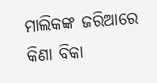ମାଲିକଙ୍କ ଜରିଆରେ କିଣା ବିକା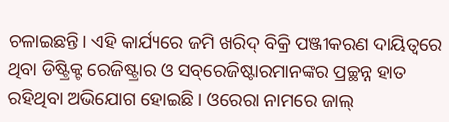ଚଳାଇଛନ୍ତି। ଏହି କାର୍ଯ୍ୟରେ ଜମି ଖରିଦ୍‌ ବିକ୍ରି ପଞ୍ଜୀକରଣ ଦାୟିତ୍ୱରେ ଥିବା ଡିଷ୍ଟ୍ରିକ୍ଟ ରେଜିଷ୍ଟ୍ରାର ଓ ସବ୍‌ରେଜିଷ୍ଟାରମାନଙ୍କର ପ୍ରଚ୍ଛନ୍ନ ହାତ ରହିଥିବା ଅଭିଯୋଗ ହୋଇଛି। ଓରେରା ନାମରେ ଜାଲ୍‌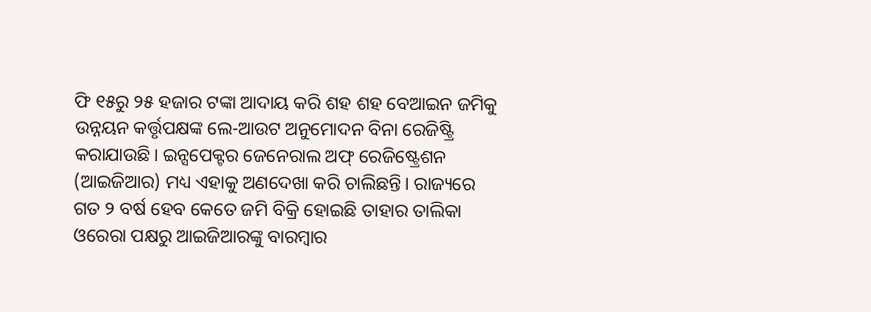ଫି ୧୫ରୁ ୨୫ ହଜାର ଟଙ୍କା ଆଦାୟ କରି ଶହ ଶହ ବେଆଇନ ଜମିକୁ ଉନ୍ନୟନ କର୍ତ୍ତୃପକ୍ଷଙ୍କ ଲେ-ଆଉଟ ଅନୁମୋଦନ ବିନା ରେଜିଷ୍ଟ୍ରି କରାଯାଉଛି। ଇନ୍ସପେକ୍ଟର ଜେନେରାଲ ଅଫ୍‌ ରେଜିଷ୍ଟ୍ରେଶନ (ଆଇଜିଆର) ମଧ୍ୟ ଏହାକୁ ଅଣଦେଖା କରି ଚାଲିଛନ୍ତି। ରାଜ୍ୟରେ ଗତ ୨ ବର୍ଷ ହେବ କେତେ ଜମି ବିକ୍ରି ହୋଇଛି ତାହାର ତାଲିକା ଓରେରା ପକ୍ଷରୁ ଆଇଜିଆରଙ୍କୁ ବାରମ୍ବାର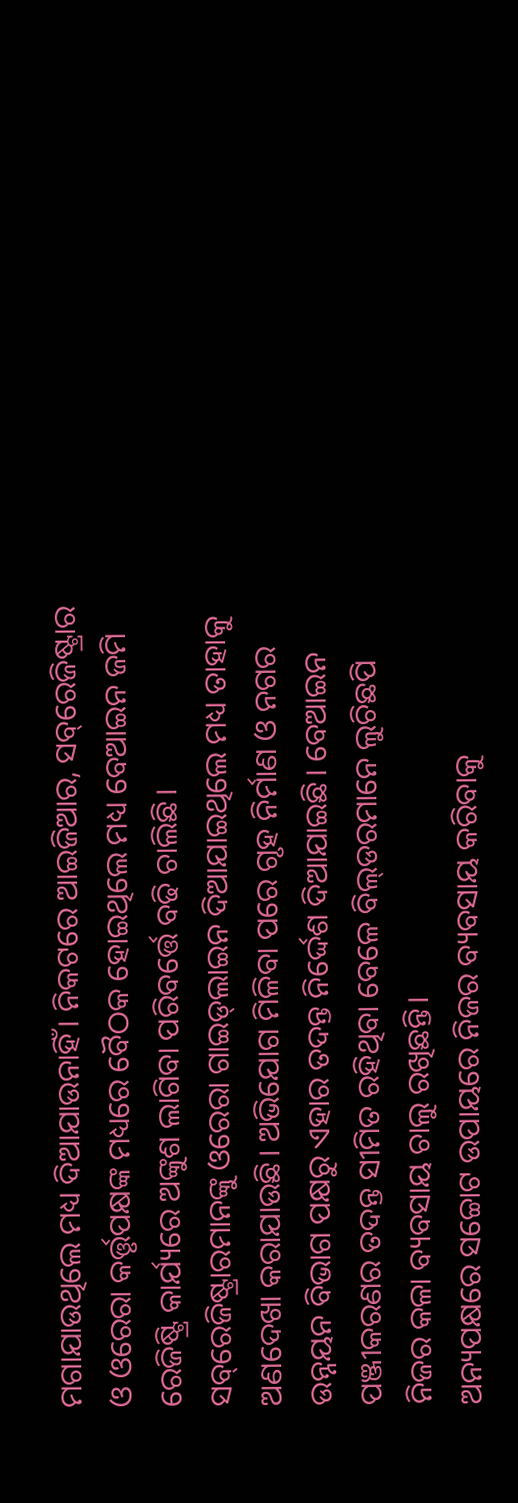ମଗାଯାଉଥିଲେ ମଧ୍ୟ ଦିଆଯାଉନାହିଁ। ନିକଟରେ ଆଇଜିଆର, ସବ୍‌ରେଜିଷ୍ଟ୍ରାର ଓ ଓରେରା କର୍ତ୍ତୃପକ୍ଷଙ୍କ ମଧ୍ୟରେ ବୈଠକ ହୋଇଥିଲେ ମଧ୍ୟ ବେଆଇନ ଜମି ରେଜିଷ୍ଟ୍ରି କାର୍ଯ୍ୟରେ ଅଙ୍କୁଶ ଲାଗିବା ପରିବର୍ତ୍ତେ ବଢି ଚାଲିଛି। ସବ୍‌ରେଜିଷ୍ଟ୍ରାରମାନଙ୍କୁ ଓରେରା ଗାଇଡ୍‌ଲାଇନ ଦିଆଯାଇଥିଲେ ମଧ୍ୟ ତାହାକୁ ଅଣଦେଖା କରାଯାଉଛି। ଅଭିଯୋଗ ମିଳିବା ପରେ ଗୃହ ନିର୍ମାଣ ଓ ନଗର ଉନ୍ନୟନ ବିଭାଗ ପକ୍ଷରୁ ଏହାର ତଦନ୍ତ ନିର୍ଦ୍ଦେଶ ଦିଆଯାଇଛି। ବେଆଇନ ପଞ୍ଜୀକରଣର ତଦନ୍ତ ସୀମିତ ରହିଥିବା ବେଳେ ବିଲ୍‌ଡରମାନେ ଲୁଚିଛପି ନିଜର କଳା ବ୍ୟବସାୟ ଚାଲୁ ରଖିଛନ୍ତି।
ଅନ୍ୟପକ୍ଷରେ ସଚ୍ଚୋଟ ଉପାୟରେ ନିଜର ବ୍ୟବସାୟ କରିବାକୁ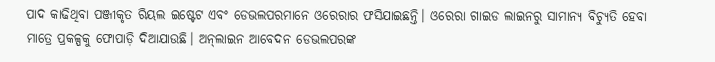ପାଦ କାଢିଥିବା ପଞ୍ଜୀକୃତ ରିୟଲ ଇଷ୍ଟେଟ ଏବଂ ଡେଭଲପରମାନେ ଓରେରାର ଫସିଯାଇଛନ୍ତି। ଓରେରା ଗାଇଡ ଲାଇନରୁ ସାମାନ୍ୟ ବିଚ୍ୟୁତି ହେବା ମାତ୍ରେ ପ୍ରକଳ୍ପକୁ ଫୋପାଡ଼ି ଦିଆଯାଉଛି। ଅନ୍‌ଲାଇନ ଆବେଦନ ଡେଭଲପରଙ୍କ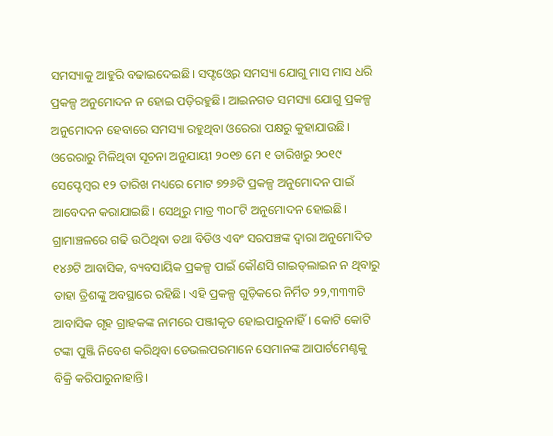ସମସ୍ୟାକୁ ଆହୁରି ବଢାଇଦେଇଛି। ସଫ୍ଟଓ୍ବେର ସମସ୍ୟା ଯୋଗୁ ମାସ ମାସ ଧରି ପ୍ରକଳ୍ପ ଅନୁମୋଦନ ନ ହୋଇ ପଡ଼ିରହୁଛି। ଆଇନଗତ ସମସ୍ୟା ଯୋଗୁ ପ୍ରକଳ୍ପ ଅନୁମୋଦନ ହେବାରେ ସମସ୍ୟା ରହୁଥିବା ଓରେରା ପକ୍ଷରୁ କୁହାଯାଉଛି। ଓରେରାରୁ ମିଳିଥିବା ସୂଚନା ଅନୁଯାୟୀ ୨୦୧୭ ମେ ୧ ତାରିଖରୁ ୨୦୧୯ ସେପ୍ଟେମ୍ବର ୧୨ ତାରିଖ ମଧ୍ୟରେ ମୋଟ ୭୨୬ଟି ପ୍ରକଳ୍ପ ଅନୁମୋଦନ ପାଇଁ ଆବେଦନ କରାଯାଇଛି। ସେଥିରୁ ମାତ୍ର ୩୦୮ଟି ଅନୁମୋଦନ ହୋଇଛି। ଗ୍ରାମାଞ୍ଚଳରେ ଗଢି ଉଠିଥିବା ତଥା ବିଡିଓ ଏବଂ ସରପଞ୍ଚଙ୍କ ଦ୍ୱାରା ଅନୁମୋଦିତ ୧୪୬ଟି ଆବାସିକ, ବ୍ୟବସାୟିକ ପ୍ରକଳ୍ପ ପାଇଁ କୌଣସି ଗାଇଡ୍‌ଲାଇନ ନ ଥିବାରୁ ତାହା ତ୍ରିଶଙ୍କୁ ଅବସ୍ଥାରେ ରହିଛି। ଏହି ପ୍ରକଳ୍ପ ଗୁଡ଼ିକରେ ନିର୍ମିତ ୨୨,୩୩୩ଟି ଆବାସିକ ଗୃହ ଗ୍ରାହକଙ୍କ ନାମରେ ପଞ୍ଜୀକୃତ ହୋଇପାରୁନାହିଁ। କୋଟି କୋଟି ଟଙ୍କା ପୁଞ୍ଜି ନିବେଶ କରିଥିବା ଡେଭଲପରମାନେ ସେମାନଙ୍କ ଆପାର୍ଟମେଣ୍ଟକୁ ବିକ୍ରି କରିପାରୁନାହାନ୍ତି।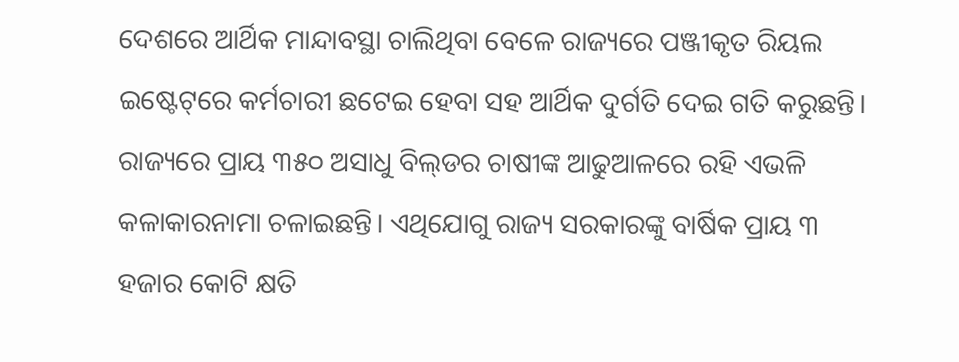ଦେଶରେ ଆର୍ଥିକ ମାନ୍ଦାବସ୍ଥା ଚାଲିଥିବା ବେଳେ ରାଜ୍ୟରେ ପଞ୍ଜୀକୃତ ରିୟଲ ଇଷ୍ଟେଟ୍‌ରେ କର୍ମଚାରୀ ଛଟେଇ ହେବା ସହ ଆର୍ଥିକ ଦୁର୍ଗତି ଦେଇ ଗତି କରୁଛନ୍ତି। ରାଜ୍ୟରେ ପ୍ରାୟ ୩୫୦ ଅସାଧୁ ବିଲ୍‌ଡର ଚାଷୀଙ୍କ ଆଢୁଆଳରେ ରହି ଏଭଳି କଳାକାରନାମା ଚଳାଇଛନ୍ତି। ଏଥିଯୋଗୁ ରାଜ୍ୟ ସରକାରଙ୍କୁ ବାର୍ଷିକ ପ୍ରାୟ ୩ ହଜାର କୋଟି କ୍ଷତି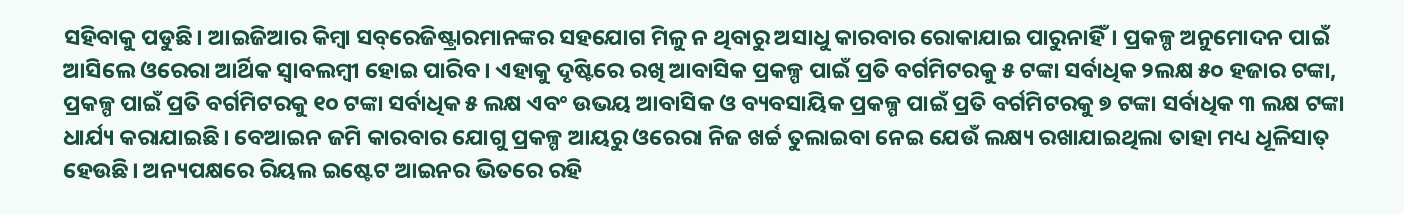ସହିବାକୁ ପଡୁଛି। ଆଇଜିଆର କିମ୍ବା ସବ୍‌ରେଜିଷ୍ଟ୍ରାରମାନଙ୍କର ସହଯୋଗ ମିଳୁ ନ ଥିବାରୁ ଅସାଧୁ କାରବାର ରୋକାଯାଇ ପାରୁନାହିଁ। ପ୍ରକଳ୍ପ ଅନୁମୋଦନ ପାଇଁ ଆସିଲେ ଓରେରା ଆର୍ଥିକ ସ୍ବାବଲମ୍ବୀ ହୋଇ ପାରିବ। ଏହାକୁ ଦୃଷ୍ଟିରେ ରଖି ଆବାସିକ ପ୍ରକଳ୍ପ ପାଇଁ ପ୍ରତି ବର୍ଗମିଟରକୁ ୫ ଟଙ୍କା ସର୍ବାଧିକ ୨ଲକ୍ଷ ୫୦ ହଜାର ଟଙ୍କା, ପ୍ରକଳ୍ପ ପାଇଁ ପ୍ରତି ବର୍ଗମିଟରକୁ ୧୦ ଟଙ୍କା ସର୍ବାଧିକ ୫ ଲକ୍ଷ ଏବଂ ଉଭୟ ଆବାସିକ ଓ ବ୍ୟବସାୟିକ ପ୍ରକଳ୍ପ ପାଇଁ ପ୍ରତି ବର୍ଗମିଟରକୁ ୭ ଟଙ୍କା ସର୍ବାଧିକ ୩ ଲକ୍ଷ ଟଙ୍କା ଧାର୍ଯ୍ୟ କରାଯାଇଛି। ବେଆଇନ ଜମି କାରବାର ଯୋଗୁ ପ୍ରକଳ୍ପ ଆୟରୁ ଓରେରା ନିଜ ଖର୍ଚ୍ଚ ତୁଲାଇବା ନେଇ ଯେଉଁ ଲକ୍ଷ୍ୟ ରଖାଯାଇଥିଲା ତାହା ମଧ୍ୟ ଧୂଳିସାତ୍‌ ହେଉଛି। ଅନ୍ୟପକ୍ଷରେ ରିୟଲ ଇଷ୍ଟେଟ ଆଇନର ଭିତରେ ରହି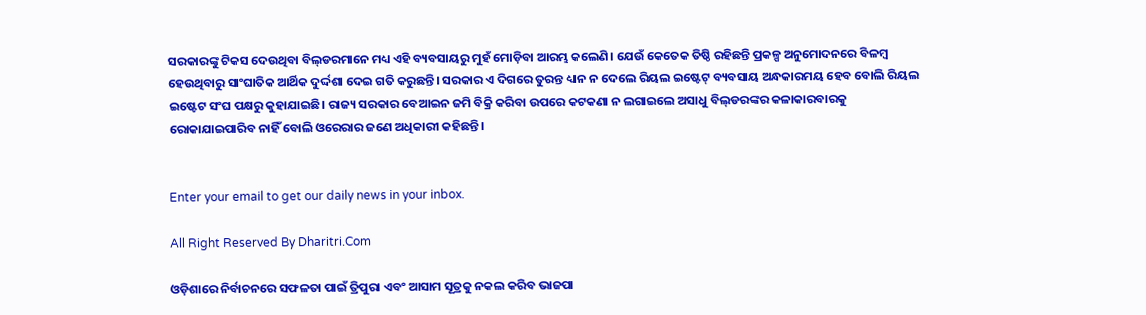ସରକାରଙ୍କୁ ଟିକସ ଦେଉଥିବା ବିଲ୍‌ଡରମାନେ ମଧ୍ୟ ଏହି ବ୍ୟବସାୟରୁ ମୁହଁ ମୋଡ଼ିବା ଆରମ୍ଭ କଲେଣି। ଯେଉଁ କେତେକ ତିଷ୍ଠି ରହିଛନ୍ତି ପ୍ରକଳ୍ପ ଅନୁମୋଦନରେ ବିଳମ୍ବ ହେଉଥିବାରୁ ସାଂଘାତିକ ଆର୍ଥିକ ଦୁର୍ଦ୍ଦଶା ଦେଇ ଗତି କରୁଛନ୍ତି। ସରକାର ଏ ଦିଗରେ ତୁରନ୍ତ ଧ୍ୟାନ ନ ଦେଲେ ରିୟଲ ଇଷ୍ଟେଟ୍‌ ବ୍ୟବସାୟ ଅନ୍ଧକାରମୟ ହେବ ବୋଲି ରିୟଲ ଇଷ୍ଟେଟ ସଂଘ ପକ୍ଷରୁ କୁହାଯାଇଛି। ରାଜ୍ୟ ସରକାର ବେଆଇନ ଜମି ବିକ୍ରି କରିବା ଉପରେ କଟକଣା ନ ଲଗାଇଲେ ଅସାଧୁ ବିଲ୍‌ଡରଙ୍କର କଳାକାରବାରକୁ ରୋକାଯାଇପାରିବ ନାହିଁ ବୋଲି ଓରେରାର ଜଣେ ଅଧିକାରୀ କହିଛନ୍ତି।


Enter your email to get our daily news in your inbox.

All Right Reserved By Dharitri.Com

ଓଡ଼ିଶାରେ ନିର୍ବାଚନରେ ସଫଳତା ପାଇଁ ତ୍ରିପୁରା ଏବଂ ଆସାମ ସୂତ୍ରକୁ ନକଲ କରିବ ଭାଜପା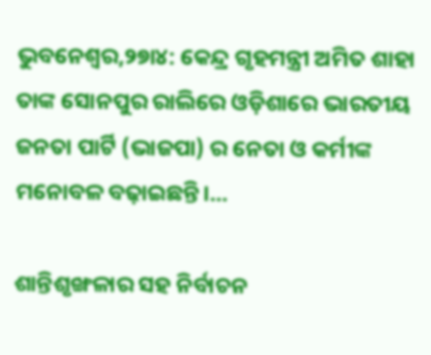ଭୁବନେଶ୍ୱର,୨୭ା୪: କେନ୍ଦ୍ର ଗୃହମନ୍ତ୍ରୀ ଅମିତ ଶାହା ତାଙ୍କ ସୋନପୁର ରାଲିରେ ଓଡ଼ିଶାରେ ଭାରତୀୟ ଜନତା ପାର୍ଟି (ଭାଜପା) ର ନେତା ଓ କର୍ମୀଙ୍କ ମନୋବଳ ବଢ଼ାଇଛନ୍ତି।...

ଶାନ୍ତିଶୃଙ୍ଖଳାର ସହ ନିର୍ବାଚନ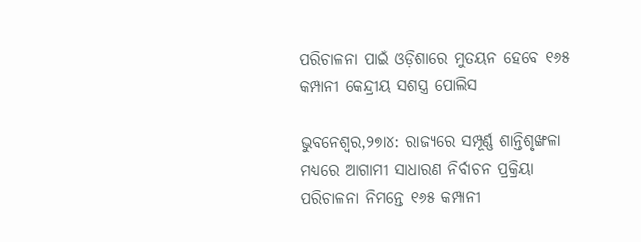ପରିଚାଳନା ପାଇଁ ଓଡ଼ିଶାରେ ମୁତୟନ ହେବେ ୧୬୫ କମ୍ପାନୀ କେନ୍ଦ୍ରୀୟ ସଶସ୍ତ୍ର ପୋଲିସ

ଭୁବନେଶ୍ୱର,୨୭ା୪: ରାଜ୍ୟରେ ସମ୍ପୂର୍ଣ୍ଣ ଶାନ୍ତିଶୃଙ୍ଖଳା ମଧ୍ୟରେ ଆଗାମୀ ସାଧାରଣ ନିର୍ବାଚନ ପ୍ରକ୍ରିୟା ପରିଚାଳନା ନିମନ୍ତେ ୧୬୫ କମ୍ପାନୀ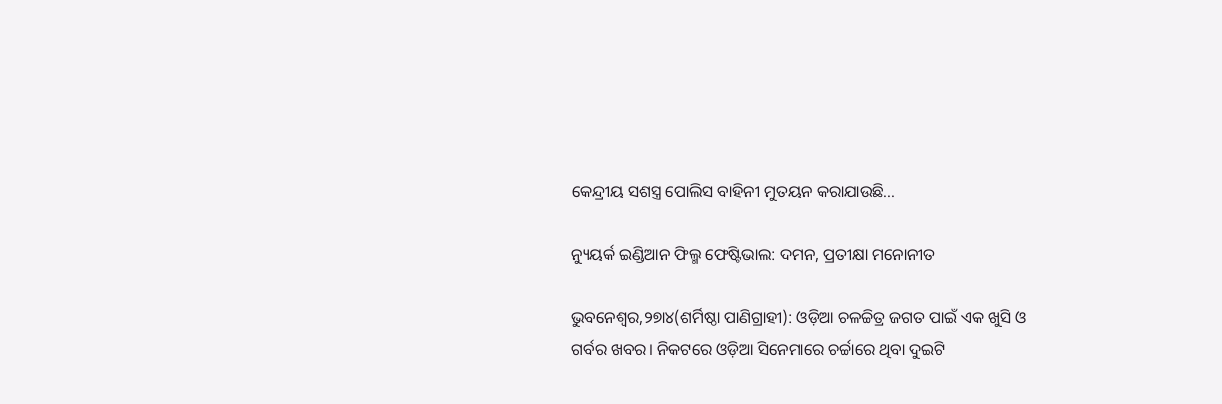କେନ୍ଦ୍ରୀୟ ସଶସ୍ତ୍ର ପୋଲିସ ବାହିନୀ ମୁତୟନ କରାଯାଉଛି...

ନ୍ୟୁୟର୍କ ଇଣ୍ଡିଆନ ଫିଲ୍ମ ଫେଷ୍ଟିଭାଲ: ଦମନ, ପ୍ରତୀକ୍ଷା ମନୋନୀତ

ଭୁବନେଶ୍ୱର,୨୭ା୪(ଶର୍ମିଷ୍ଠା ପାଣିଗ୍ରାହୀ): ଓଡ଼ିଆ ଚଳଚ୍ଚିତ୍ର ଜଗତ ପାଇଁ ଏକ ଖୁସି ଓ ଗର୍ବର ଖବର। ନିକଟରେ ଓଡ଼ିଆ ସିନେମାରେ ଚର୍ଚ୍ଚାରେ ଥିବା ଦୁଇଟି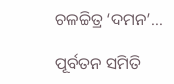ଚଳଚ୍ଚିତ୍ର ‘ଦମନ’...

ପୂର୍ବତନ ସମିତି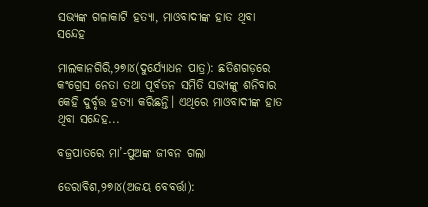ସଭ୍ୟଙ୍କ ଗଳାକାଟି ହତ୍ୟା, ମାଓବାଦୀଙ୍କ ହାତ ଥିବା ସନ୍ଦେହ

ମାଲକାନଗିରି,୨୭ା୪(ଦୁର୍ଯ୍ୟୋଧନ ପାତ୍ର): ଛତିଶଗଡ଼ରେ କଂଗ୍ରେସ ନେତା ତଥା ପୂର୍ବତନ ସମିତି ସଭ୍ୟଙ୍କୁ ଶନିବାର କେହି ଦୁର୍ବୃତ୍ତ ହତ୍ୟା କରିଛନ୍ତି। ଏଥିରେ ମାଓବାଦୀଙ୍କ ହାତ ଥିବା ସନ୍ଦେହ...

ବଜ୍ରପାତରେ ମା’-ପୁଅଙ୍କ ଜୀବନ ଗଲା

ଡେରାବିଶ,୨୭ା୪(ଅଜୟ ବେବର୍ତ୍ତା):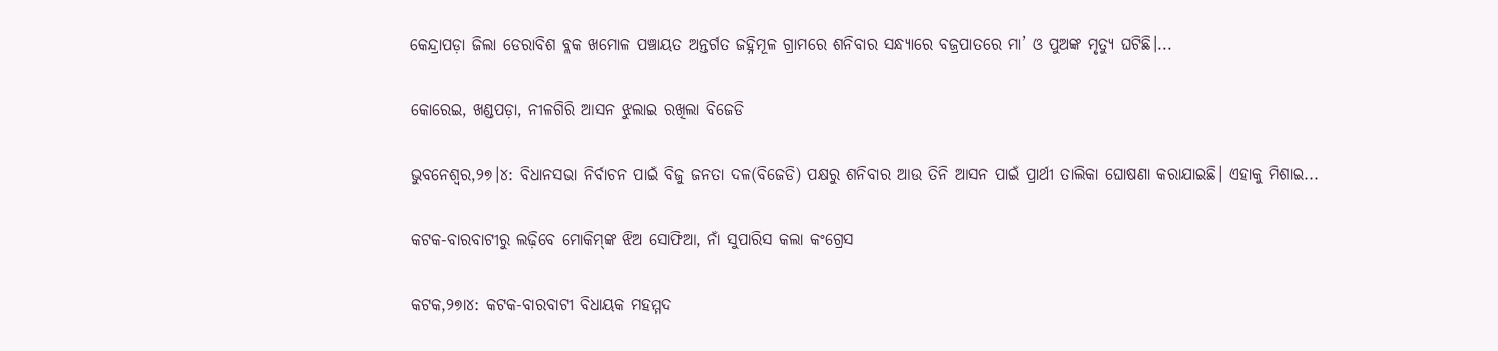କେନ୍ଦ୍ରାପଡ଼ା ଜିଲା ଡେରାବିଶ ବ୍ଲକ ଖମୋଳ ପଞ୍ଚାୟତ ଅନ୍ତର୍ଗତ ଜହ୍ନିମୂଳ ଗ୍ରାମରେ ଶନିବାର ସନ୍ଧ୍ୟାରେ ବଜ୍ରପାତରେ ମା’ ଓ ପୁଅଙ୍କ ମୃତ୍ୟୁ ଘଟିଛି।...

କୋରେଇ, ଖଣ୍ଡପଡ଼ା, ନୀଳଗିରି ଆସନ ଝୁଲାଇ ରଖିଲା ବିଜେଡି

ଭୁବନେଶ୍ୱର,୨୭।୪: ବିଧାନସଭା ନିର୍ବାଚନ ପାଇଁ ବିଜୁ ଜନତା ଦଳ(ବିଜେଡି) ପକ୍ଷରୁ ଶନିବାର ଆଉ ତିନି ଆସନ ପାଇଁ ପ୍ରାର୍ଥୀ ତାଲିକା ଘୋଷଣା କରାଯାଇଛି। ଏହାକୁ ମିଶାଇ...

କଟକ-ବାରବାଟୀରୁ ଲଢ଼ିବେ ମୋକିମ୍‌ଙ୍କ ଝିଅ ସୋଫିଆ, ନାଁ ସୁପାରିସ କଲା କଂଗ୍ରେସ

କଟକ,୨୭ା୪: କଟକ-ବାରବାଟୀ ବିଧାୟକ ମହମ୍ମଦ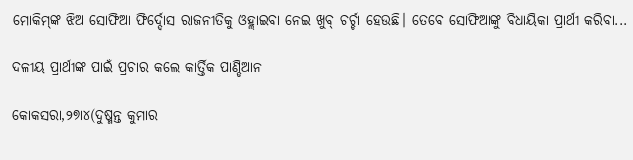ମୋକିମ୍‌ଙ୍କ ଝିଅ ସୋଫିଆ ଫିର୍ଦ୍ଦୋସ ରାଜନୀତିକୁ ଓହ୍ଲାଇବା ନେଇ ଖୁବ୍‌ ଚର୍ଚ୍ଚା ହେଉଛି। ତେବେ ସୋଫିଆଙ୍କୁ ବିଧାୟିକା ପ୍ରାର୍ଥୀ କରିବା...

ଦଳୀୟ ପ୍ରାର୍ଥୀଙ୍କ ପାଇଁ ପ୍ରଚାର କଲେ କାର୍ତ୍ତିକ ପାଣ୍ଡିଆନ

କୋକସରା,୨୭ା୪(ଦୁଷ୍ମନ୍ତ କୁମାର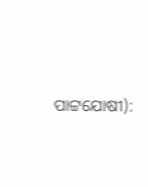ପାଟ୍ଟଯୋଷୀ):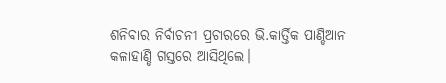ଶନିବାର ନିର୍ବାଚନୀ ପ୍ରଚାରରେ ଭି.କାର୍ତ୍ତିକ ପାଣ୍ଡିଆନ କଳାହାଣ୍ଡି ଗସ୍ତରେ ଆସିଥିଲେ।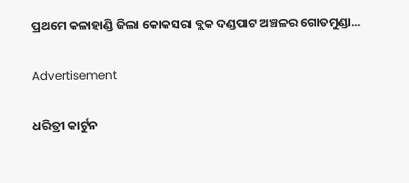ପ୍ରଥମେ କଳାହାଣ୍ଡି ଜିଲା କୋକସରା ବ୍ଲକ ଦଣ୍ଡପାଟ ଅଞ୍ଚଳର ଗୋତମୁଣ୍ଡା...

Advertisement

ଧରିତ୍ରୀ କାର୍ଟୁନ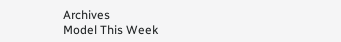Archives
Model This Week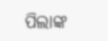ପିଲାଙ୍କ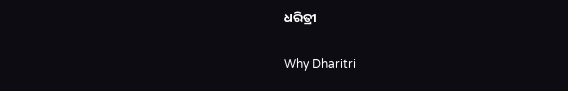ଧରିତ୍ରୀ

Why Dharitri